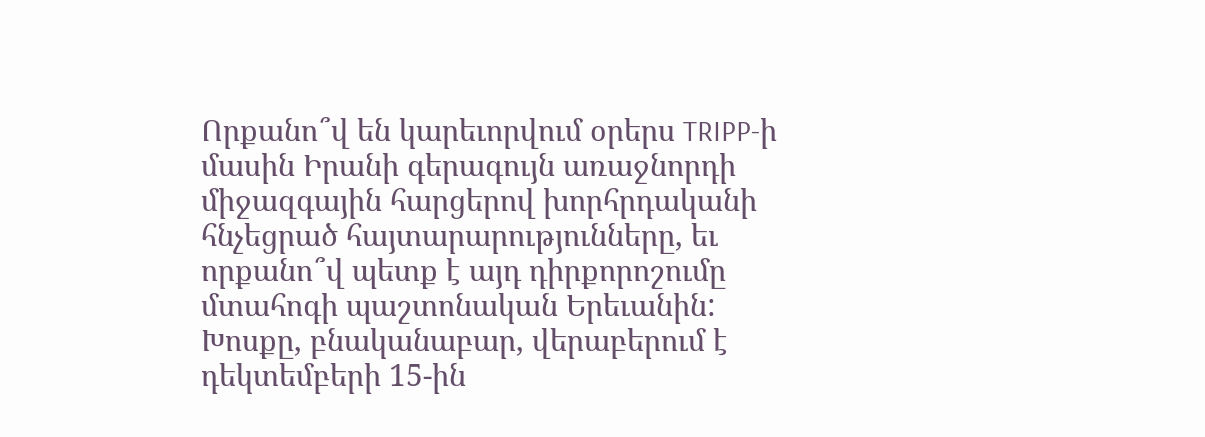Որքանո՞վ են կարեւորվում օրերս TRIPP-ի մասին Իրանի գերագույն առաջնորդի միջազգային հարցերով խորհրդականի հնչեցրած հայտարարությունները, եւ որքանո՞վ պետք է այդ դիրքորոշումը մտահոգի պաշտոնական Երեւանին:
Խոսքը, բնականաբար, վերաբերում է դեկտեմբերի 15-ին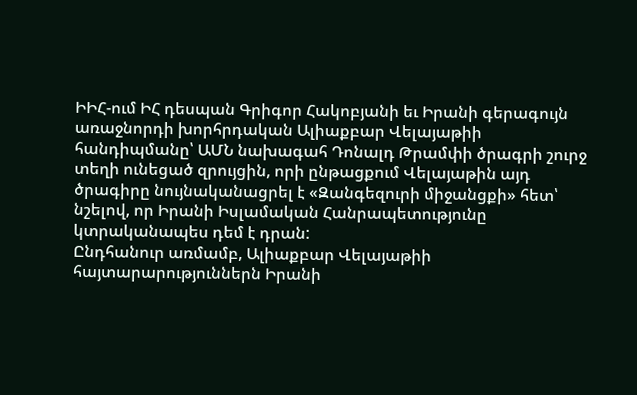ԻԻՀ-ում ԻՀ դեսպան Գրիգոր Հակոբյանի եւ Իրանի գերագույն առաջնորդի խորհրդական Ալիաքբար Վելայաթիի հանդիպմանը՝ ԱՄՆ նախագահ Դոնալդ Թրամփի ծրագրի շուրջ տեղի ունեցած զրույցին, որի ընթացքում Վելայաթին այդ ծրագիրը նույնականացրել է «Զանգեզուրի միջանցքի» հետ՝ նշելով, որ Իրանի Իսլամական Հանրապետությունը կտրականապես դեմ է դրան:
Ընդհանուր առմամբ, Ալիաքբար Վելայաթիի հայտարարություններն Իրանի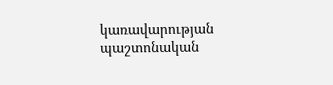կառավարության պաշտոնական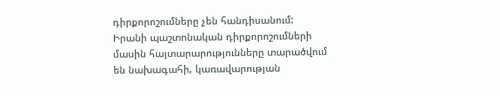դիրքորոշումները չեն հանդիսանում:
Իրանի պաշտոնական դիրքորոշումների մասին հայտարարությունները տարածվում են նախագահի, կառավարության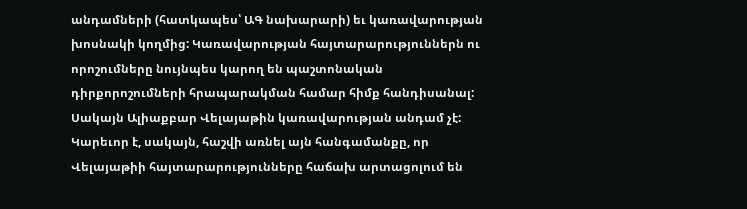անդամների (հատկապես՝ ԱԳ նախարարի) եւ կառավարության խոսնակի կողմից: Կառավարության հայտարարություններն ու որոշումները նույնպես կարող են պաշտոնական դիրքորոշումների հրապարակման համար հիմք հանդիսանալ: Սակայն Ալիաքբար Վելայաթին կառավարության անդամ չէ:
Կարեւոր է, սակայն, հաշվի առնել այն հանգամանքը, որ Վելայաթիի հայտարարությունները հաճախ արտացոլում են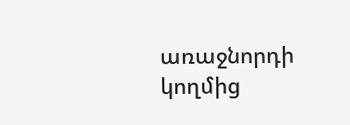առաջնորդի կողմից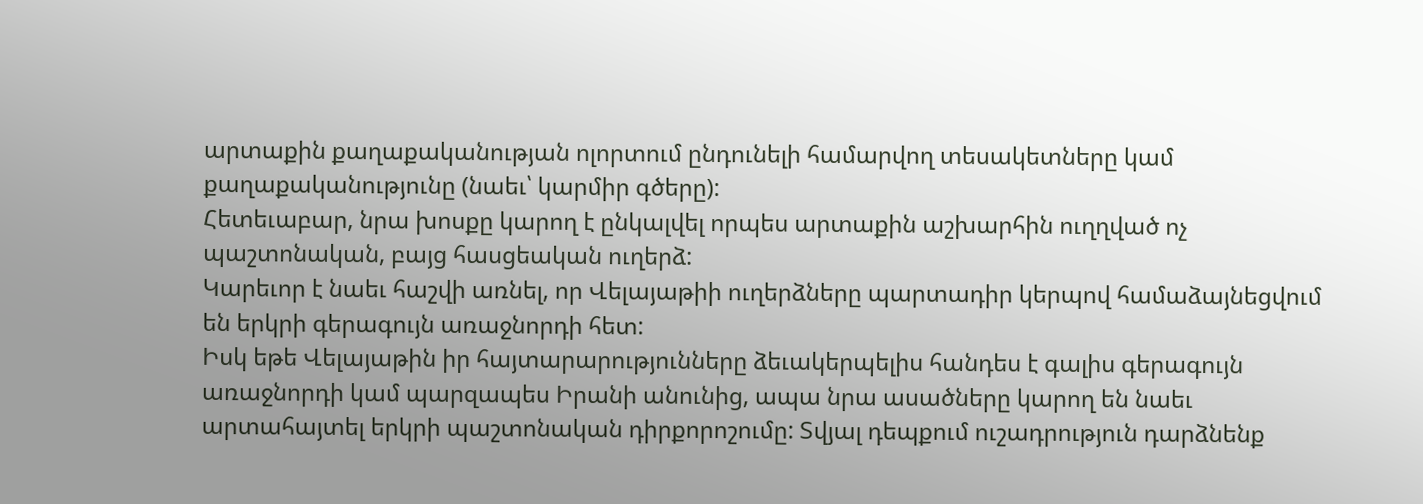արտաքին քաղաքականության ոլորտում ընդունելի համարվող տեսակետները կամ քաղաքականությունը (նաեւ՝ կարմիր գծերը):
Հետեւաբար, նրա խոսքը կարող է ընկալվել որպես արտաքին աշխարհին ուղղված ոչ պաշտոնական, բայց հասցեական ուղերձ:
Կարեւոր է նաեւ հաշվի առնել, որ Վելայաթիի ուղերձները պարտադիր կերպով համաձայնեցվում են երկրի գերագույն առաջնորդի հետ:
Իսկ եթե Վելայաթին իր հայտարարությունները ձեւակերպելիս հանդես է գալիս գերագույն առաջնորդի կամ պարզապես Իրանի անունից, ապա նրա ասածները կարող են նաեւ արտահայտել երկրի պաշտոնական դիրքորոշումը: Տվյալ դեպքում ուշադրություն դարձնենք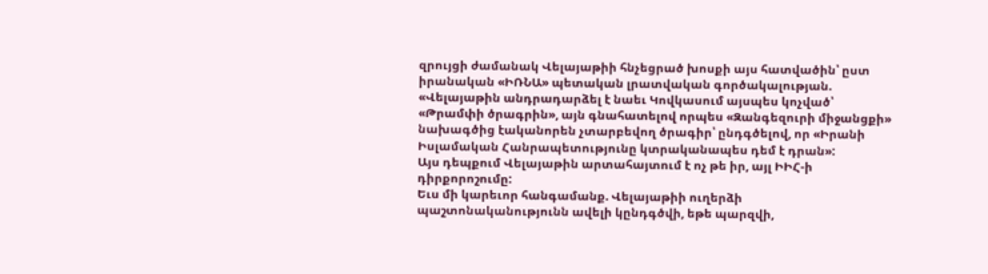զրույցի ժամանակ Վելայաթիի հնչեցրած խոսքի այս հատվածին՝ ըստ իրանական «ԻՌՆԱ» պետական լրատվական գործակալության.
«Վելայաթին անդրադարձել է նաեւ Կովկասում այսպես կոչված՝ «Թրամփի ծրագրին», այն գնահատելով որպես «Զանգեզուրի միջանցքի» նախագծից էականորեն չտարբեվող ծրագիր՝ ընդգծելով, որ «Իրանի Իսլամական Հանրապետությունը կտրականապես դեմ է դրան»:
Այս դեպքում Վելայաթին արտահայտում է ոչ թե իր, այլ ԻԻՀ-ի դիրքորոշումը:
Եւս մի կարեւոր հանգամանք. Վելայաթիի ուղերձի պաշտոնականությունն ավելի կընդգծվի, եթե պարզվի,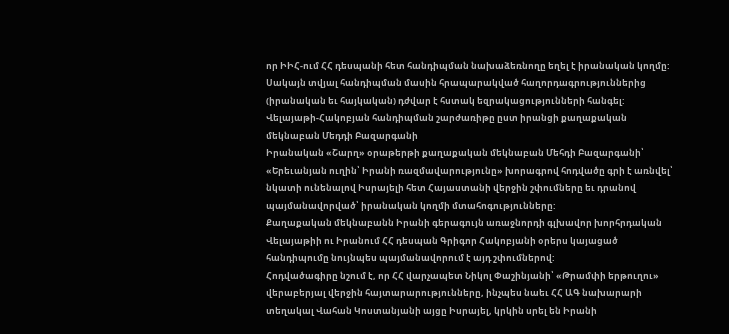որ ԻԻՀ-ում ՀՀ դեսպանի հետ հանդիպման նախաձեռնողը եղել է իրանական կողմը: Սակայն տվյալ հանդիպման մասին հրապարակված հաղորդագրություններից (իրանական եւ հայկական) դժվար է հստակ եզրակացությունների հանգել:
Վելայաթի-Հակոբյան հանդիպման շարժառիթը ըստ իրանցի քաղաքական մեկնաբան Մեդդի Բազարգանի
Իրանական «Շարղ» օրաթերթի քաղաքական մեկնաբան Մեհդի Բազարգանի՝ «Երեւանյան ուղին՝ Իրանի ռազմավարությունը» խորագրով հոդվածը գրի է առնվել՝ նկատի ունենալով Իսրայելի հետ Հայաստանի վերջին շփումները եւ դրանով պայմանավորված՝ իրանական կողմի մտահոգությունները:
Քաղաքական մեկնաբանն Իրանի գերագույն առաջնորդի գլխավոր խորհրդական Վելայաթիի ու Իրանում ՀՀ դեսպան Գրիգոր Հակոբյանի օրերս կայացած հանդիպումը նույնպես պայմանավորում է այդ շփումներով:
Հոդվածագիրը նշում է, որ ՀՀ վարչապետ Նիկոլ Փաշինյանի՝ «Թրամփի երթուղու» վերաբերյալ վերջին հայտարարությունները, ինչպես նաեւ ՀՀ ԱԳ նախարարի տեղակալ Վահան Կոստանյանի այցը Իսրայել, կրկին սրել են Իրանի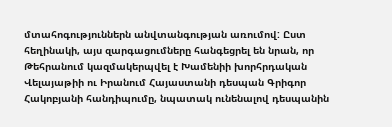մտահոգություններն անվտանգության առումով: Ըստ հեղինակի, այս զարգացումները հանգեցրել են նրան, որ Թեհրանում կազմակերպվել է Խամենիի խորհրդական Վելայաթիի ու Իրանում Հայաստանի դեսպան Գրիգոր Հակոբյանի հանդիպումը, նպատակ ունենալով դեսպանին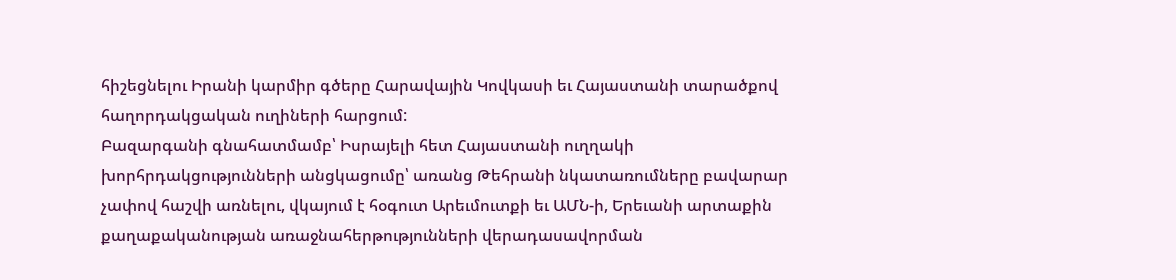հիշեցնելու Իրանի կարմիր գծերը Հարավային Կովկասի եւ Հայաստանի տարածքով հաղորդակցական ուղիների հարցում:
Բազարգանի գնահատմամբ՝ Իսրայելի հետ Հայաստանի ուղղակի խորհրդակցությունների անցկացումը՝ առանց Թեհրանի նկատառումները բավարար չափով հաշվի առնելու, վկայում է հօգուտ Արեւմուտքի եւ ԱՄՆ-ի, Երեւանի արտաքին քաղաքականության առաջնահերթությունների վերադասավորման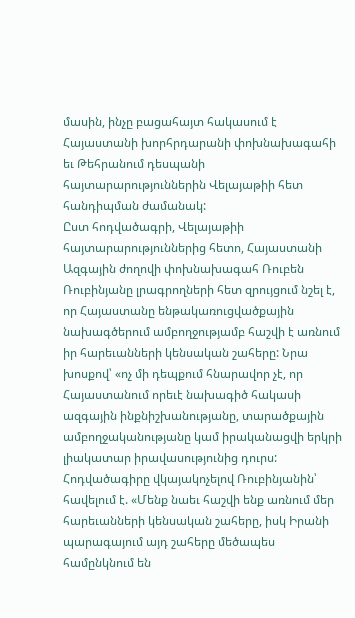մասին, ինչը բացահայտ հակասում է Հայաստանի խորհրդարանի փոխնախագահի եւ Թեհրանում դեսպանի հայտարարություններին Վելայաթիի հետ հանդիպման ժամանակ:
Ըստ հոդվածագրի, Վելայաթիի հայտարարություններից հետո, Հայաստանի Ազգային ժողովի փոխնախագահ Ռուբեն Ռուբինյանը լրագրողների հետ զրույցում նշել է, որ Հայաստանը ենթակառուցվածքային նախագծերում ամբողջությամբ հաշվի է առնում իր հարեւանների կենսական շահերը: Նրա խոսքով՝ «ոչ մի դեպքում հնարավոր չէ, որ Հայաստանում որեւէ նախագիծ հակասի ազգային ինքնիշխանությանը, տարածքային ամբողջականությանը կամ իրականացվի երկրի լիակատար իրավասությունից դուրս: Հոդվածագիրը վկայակոչելով Ռուբինյանին՝ հավելում է. «Մենք նաեւ հաշվի ենք առնում մեր հարեւանների կենսական շահերը, իսկ Իրանի պարագայում այդ շահերը մեծապես համընկնում են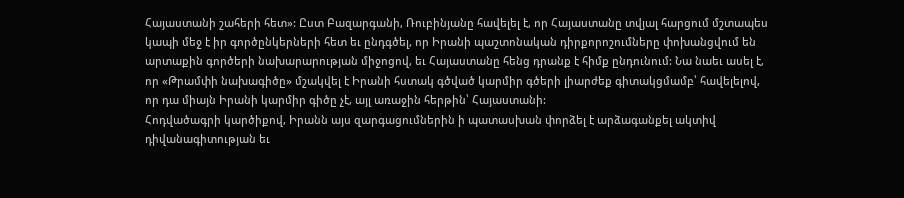Հայաստանի շահերի հետ»: Ըստ Բազարգանի, Ռուբինյանը հավելել է, որ Հայաստանը տվյալ հարցում մշտապես կապի մեջ է իր գործընկերների հետ եւ ընդգծել, որ Իրանի պաշտոնական դիրքորոշումները փոխանցվում են արտաքին գործերի նախարարության միջոցով, եւ Հայաստանը հենց դրանք է հիմք ընդունում: Նա նաեւ ասել է, որ «Թրամփի նախագիծը» մշակվել է Իրանի հստակ գծված կարմիր գծերի լիարժեք գիտակցմամբ՝ հավելելով, որ դա միայն Իրանի կարմիր գիծը չէ, այլ առաջին հերթին՝ Հայաստանի:
Հոդվածագրի կարծիքով, Իրանն այս զարգացումներին ի պատասխան փորձել է արձագանքել ակտիվ դիվանագիտության եւ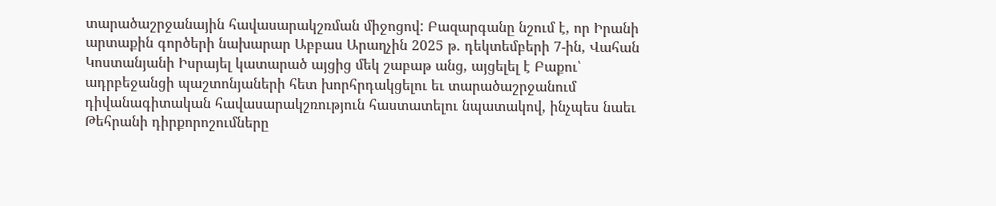տարածաշրջանային հավասարակշռման միջոցով: Բազարգանը նշում է, որ Իրանի արտաքին գործերի նախարար Աբբաս Արաղչին 2025 թ. դեկտեմբերի 7-ին, Վահան Կոստանյանի Իսրայել կատարած այցից մեկ շաբաթ անց, այցելել է Բաքու՝ ադրբեջանցի պաշտոնյաների հետ խորհրդակցելու եւ տարածաշրջանում դիվանագիտական հավասարակշռություն հաստատելու նպատակով, ինչպես նաեւ Թեհրանի դիրքորոշումները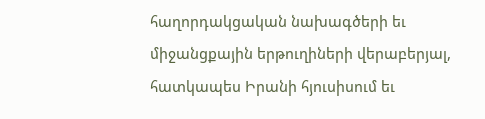հաղորդակցական նախագծերի եւ միջանցքային երթուղիների վերաբերյալ, հատկապես Իրանի հյուսիսում եւ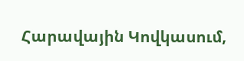Հարավային Կովկասում,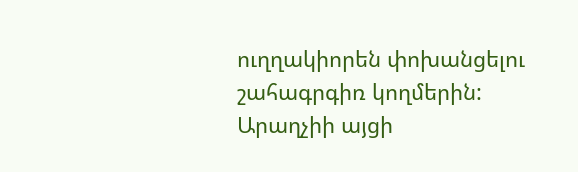ուղղակիորեն փոխանցելու շահագրգիռ կողմերին: Արաղչիի այցի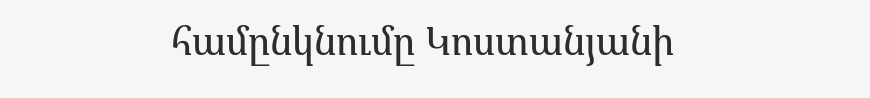համընկնումը Կոստանյանի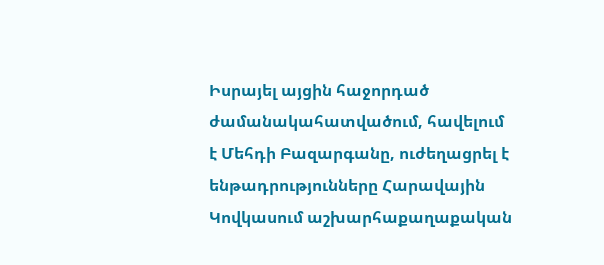Իսրայել այցին հաջորդած ժամանակահատվածում, հավելում է Մեհդի Բազարգանը, ուժեղացրել է ենթադրությունները Հարավային Կովկասում աշխարհաքաղաքական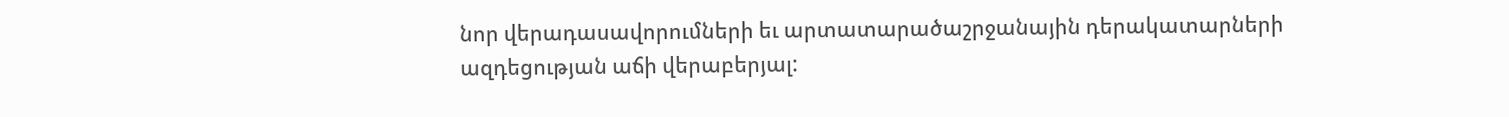նոր վերադասավորումների եւ արտատարածաշրջանային դերակատարների ազդեցության աճի վերաբերյալ: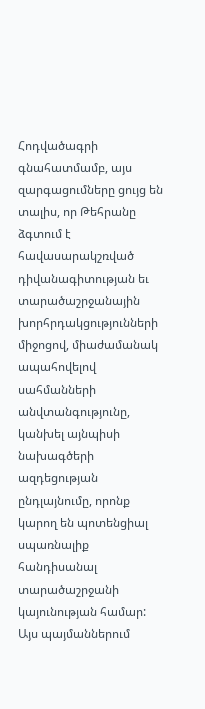Հոդվածագրի գնահատմամբ, այս զարգացումները ցույց են տալիս, որ Թեհրանը ձգտում է հավասարակշռված դիվանագիտության եւ տարածաշրջանային խորհրդակցությունների միջոցով, միաժամանակ ապահովելով սահմանների անվտանգությունը, կանխել այնպիսի նախագծերի ազդեցության ընդլայնումը, որոնք կարող են պոտենցիալ սպառնալիք հանդիսանալ տարածաշրջանի կայունության համար: Այս պայմաններում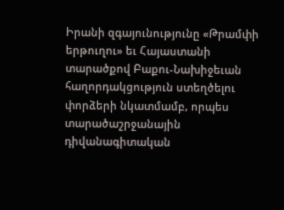Իրանի զգայունությունը «Թրամփի երթուղու» եւ Հայաստանի տարածքով Բաքու-Նախիջեւան հաղորդակցություն ստեղծելու փորձերի նկատմամբ, որպես տարածաշրջանային դիվանագիտական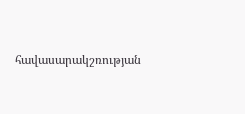հավասարակշռության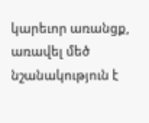կարեւոր առանցք, առավել մեծ նշանակություն է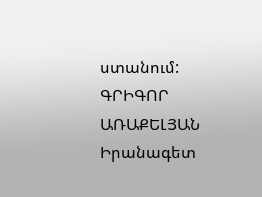ստանում:
ԳՐԻԳՈՐ ԱՌԱՔԵԼՅԱՆ
Իրանագետ